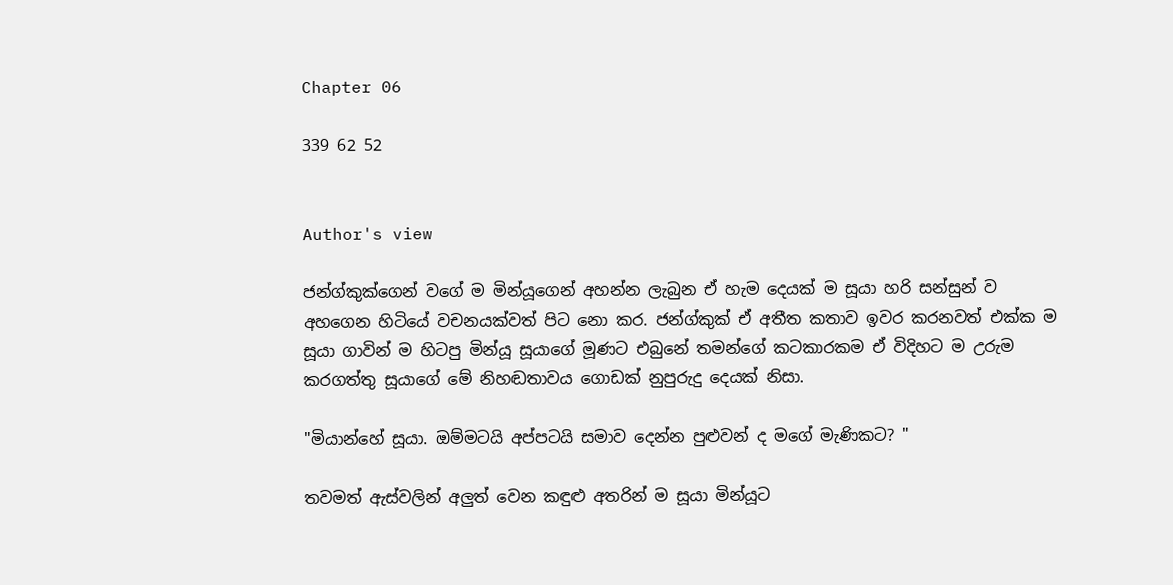Chapter 06

339 62 52


Author's view

ජන්ග්කුක්ගෙන් වගේ ම මින්යූගෙන් අහන්න ලැබුන ඒ හැම දෙයක් ම සූයා හරි සන්සුන් ව අහගෙන හිටියේ වචනයක්වත් පිට නො කර. ජන්ග්කුක් ඒ අතීත කතාව ඉවර කරනවත් එක්ක ම සූයා ගාවින් ම හිටපු මින්යූ සූයාගේ මූණට එබුනේ තමන්ගේ කටකාරකම ඒ විදිහට ම උරුම කරගත්තු සූයාගේ මේ නිහඬතාවය ගොඩක් නුපුරුදු දෙයක් නිසා.

"මියාන්හේ සූයා. ඔම්මටයි අප්පටයි සමාව දෙන්න පුළුවන් ද මගේ මැණිකට? "

තවමත් ඇස්වලින් අලුත් වෙන කඳුළු අතරින් ම සූයා මින්යූට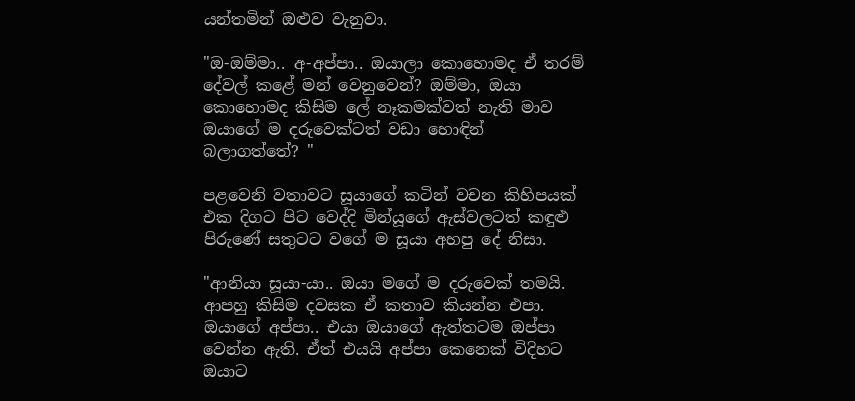යන්තමින් ඔළුව වැනුවා.

"ඔ-ඔම්මා.. අ-අප්පා.. ඔයාලා කොහොමද ඒ තරම් දේවල් කළේ මන් වෙනුවෙන්? ඔම්මා, ඔයා කොහොමද කිසිම ලේ නෑකමක්වත් නැති මාව ඔයාගේ ම දරුවෙක්ටත් වඩා හොඳින් බලාගත්තේ? "

පළවෙනි වතාවට සූයාගේ කටින් වචන කිහිපයක් එක දිගට පිට වෙද්දි මින්යූගේ ඇස්වලටත් කඳුළු පිරුණේ සතුටට වගේ ම සූයා අහපු දේ නිසා.

"ආනියා සූයා-යා.. ඔයා මගේ ම දරුවෙක් තමයි. ආපහු කිසිම දවසක ඒ කතාව කියන්න එපා. ඔයාගේ අප්පා.. එයා ඔයාගේ ඇත්තටම ඔප්පා වෙන්න ඇති. ඒත් එයයි අප්පා කෙනෙක් විදිහට ඔයාට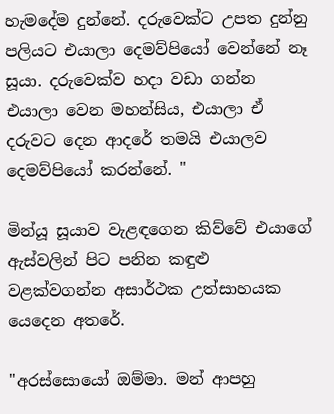හැමදේම දුන්නේ. දරුවෙක්ට උපත දුන්නු පලියට එයාලා දෙමව්පියෝ වෙන්නේ නෑ සූයා. දරුවෙක්ව හදා වඩා ගන්න එයාලා වෙන මහන්සිය, එයාලා ඒ දරුවට දෙන ආදරේ තමයි එයාලව දෙමව්පියෝ කරන්නේ. "

මින්යූ සූයාව වැළඳගෙන කිව්වේ එයාගේ ඇස්වලින් පිට පනින කඳුළු වළක්වගන්න අසාර්ථක උත්සාහයක යෙදෙන අතරේ.

"අරස්සොයෝ ඔම්මා. මන් ආපහු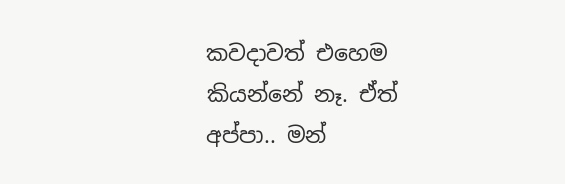කවදාවත් එහෙම කියන්නේ නෑ. ඒත් අප්පා.. මන්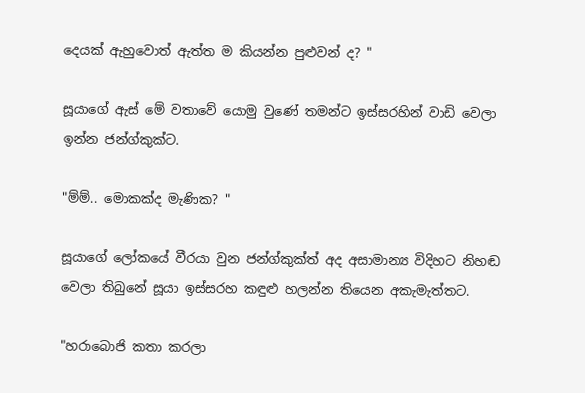දෙයක් ඇහුවොත් ඇත්ත ම කියන්න පුළුවන් ද? "

සූයාගේ ඇස් මේ වතාවේ යොමු වුණේ තමන්ට ඉස්සරහින් වාඩි වෙලා ඉන්න ජන්ග්කුක්ට.

"ම්ම්.. මොකක්ද මැණික? "

සූයාගේ ලෝකයේ වීරයා වුන ජන්ග්කුක්ත් අද අසාමාන්‍ය විදිහට නිහඬ වෙලා තිබුනේ සූයා ඉස්සරහ කඳුළු හලන්න තියෙන අකැමැත්තට.

"හරාබොජි කතා කරලා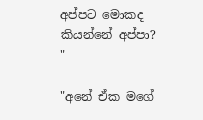අප්පට මොකද කියන්නේ අප්පා? "

"අනේ ඒක මගේ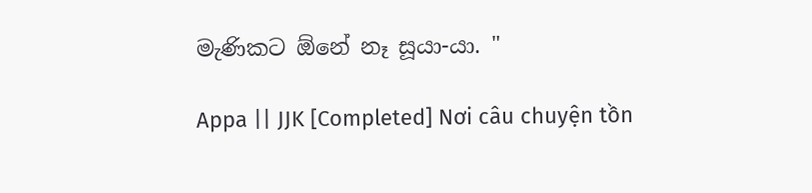මැණිකට ඕනේ නෑ සූයා-යා. "

Appa || JJK [Completed] Nơi câu chuyện tồn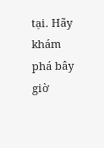tại. Hãy khám phá bây giờ